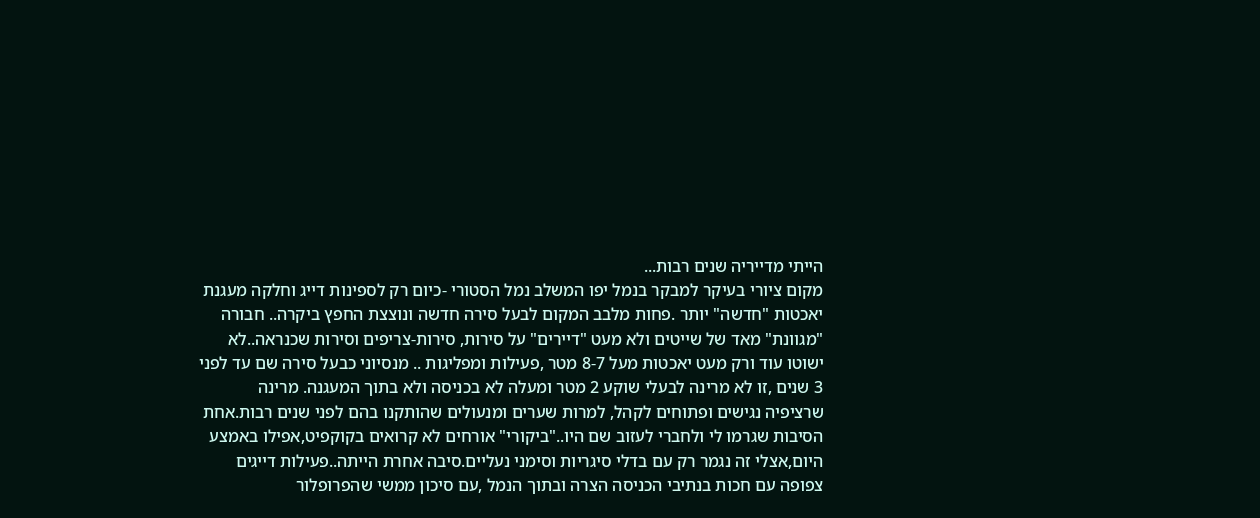הייתי מדייריה שנים רבות...
מקום ציורי בעיקר למבקר בנמל יפו המשלב נמל הסטורי -כיום רק לספינות דייג וחלקה מעגנת יאכטות "חדשה" יותר .פחות מלבב המקום לבעל סירה חדשה ונוצצת החפץ ביקרה.. חבורה "מגוונת" מאד של שייטים ולא מעט "דיירים" על סירות, סירות-צריפים וסירות שכנראה..לא ישוטו עוד ורק מעט יאכטות מעל 8-7 מטר ,פעילות ומפליגות .. מנסיוני כבעל סירה שם עד לפני 3 שנים ,זו לא מרינה לבעלי שוקע 2 מטר ומעלה לא בכניסה ולא בתוך המעגנה. מרינה שרציפיה נגישים ופתוחים לקהל, למרות שערים ומנעולים שהותקנו בהם לפני שנים רבות.אחת הסיבות שגרמו לי ולחברי לעזוב שם היו.."ביקורי" אורחים לא קרואים בקוקפיט,אפילו באמצע היום,אצלי זה נגמר רק עם בדלי סיגריות וסימני נעליים.סיבה אחרת הייתה..פעילות דייגים צפופה עם חכות בנתיבי הכניסה הצרה ובתוך הנמל ,עם סיכון ממשי שהפרופלור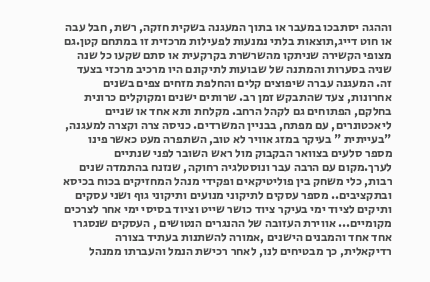וההגה יסתבכו במעבר או בתוך המעגנה בשקית חזקה, רשת, חבל עבה או חוט דייג,תוצאות בלתי נמנעות לפעילות מרכזית זו במתחם קטן.גם מצופי הקשירה שניתקו מהשרשרת בקרקעית או סתם שקעו כל שנה שניה בסערות והמתנה של שבועות לתיקונם היו מרכיב מרכזי בצעד זה. המעגנה עברה שיפוצים קלים והחלפת מזחים צפים בשנים אחרונות, צעד שהתבקש זמן רב. שרותים ישנים ומקוקלים כרונית בחלקם, הפתוחים גם לקהל הרחב. מקלחת ותא אחד או שניים ליאכטונרים, עם מפתח, בבניין המשרדים. כניסה צרה וקצרה למעגנה, "בעייתית " בעיקר במזג אוויר לא טוב, השתפרה מעט כאשר פינו מספר סלעים בצוואר הבקבוק מול ראש השובר לפני שנתיים לערך.מקום עם הרבה עבר ונוסטלגיה רחוקה, שנזנח בהתמדה שנים רבות, כלי משחק בין פוליטיקאים ופקידי מנהל המחזיקים בכוח בכיסא ובתקציבים.. מספר עסקים לתיקוני מנועים ותיקוני גוף ושני עסקים ותיקים לציוד ימי בעיקר ציוד כושר שייט וציוד בסיסי ימי אחר לצרכים מקומיים... אווירת העזובה של ההנגרים הנטושים , העסקים שנסגרו אחד אחד והמבנים הישנים ,אמורה להשתנות בעתיד בצורה רדיקאלית, כך מבטיחים לנו, לאחר רכישת הנמל והעברתו ממנהל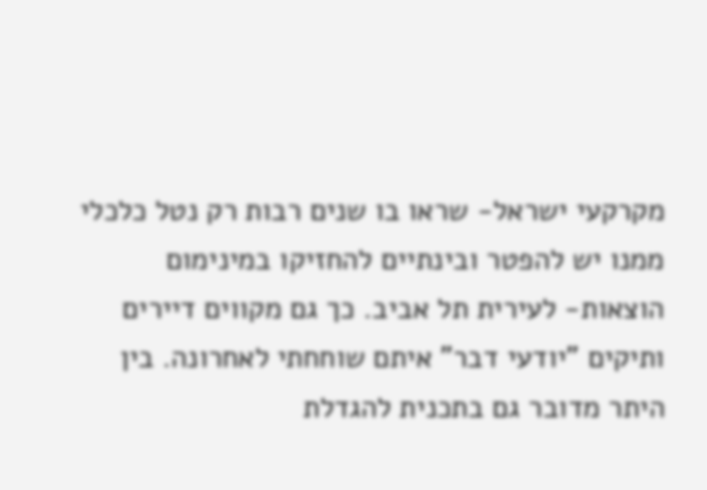מקרקעי ישראל- שראו בו שנים רבות רק נטל כלכלי ממנו יש להפטר ובינתיים להחזיקו במינימום הוצאות- לעירית תל אביב. כך גם מקווים דיירים ותיקים "יודעי דבר" איתם שוחחתי לאחרונה. בין היתר מדובר גם בתכנית להגדלת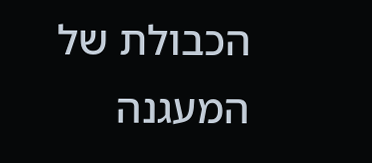הכבולת של המעגנה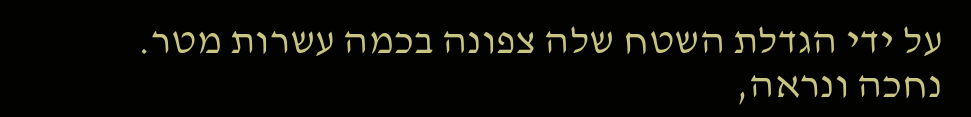על ידי הגדלת השטח שלה צפונה בכמה עשרות מטר. נחכה ונראה,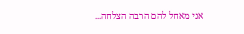אני מאחל להם הרבה הצלחה...